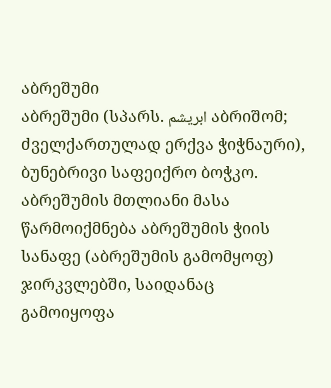აბრეშუმი
აბრეშუმი (სპარს. ابریشم აბრიშომ; ძველქართულად ერქვა ჭიჭნაური), ბუნებრივი საფეიქრო ბოჭკო. აბრეშუმის მთლიანი მასა წარმოიქმნება აბრეშუმის ჭიის სანაფე (აბრეშუმის გამომყოფ) ჯირკვლებში, საიდანაც გამოიყოფა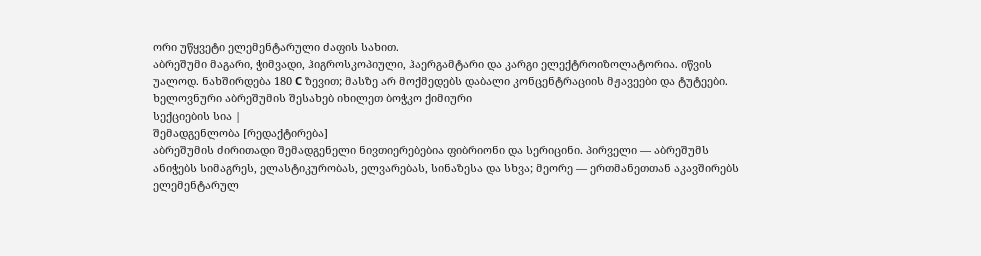ორი უწყვეტი ელემენტარული ძაფის სახით.
აბრეშუმი მაგარი, ჭიმვადი, ჰიგროსკოპიული, ჰაერგამტარი და კარგი ელექტროიზოლატორია. იწვის უალოდ. ნახშირდება 180 C ზევით; მასზე არ მოქმედებს დაბალი კონცენტრაციის მჟავეები და ტუტეები.
ხელოვნური აბრეშუმის შესახებ იხილეთ ბოჭკო ქიმიური
სექციების სია |
შემადგენლობა [რედაქტირება]
აბრეშუმის ძირითადი შემადგენელი ნივთიერებებია ფიბრიონი და სერიცინი. პირველი — აბრეშუმს ანიჭებს სიმაგრეს, ელასტიკურობას, ელვარებას, სინაზესა და სხვა; მეორე — ერთმანეთთან აკავშირებს ელემენტარულ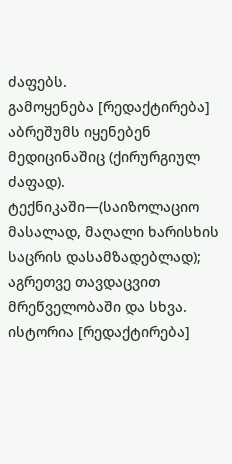ძაფებს.
გამოყენება [რედაქტირება]
აბრეშუმს იყენებენ მედიცინაშიც (ქირურგიულ ძაფად). ტექნიკაში—(საიზოლაციო მასალად, მაღალი ხარისხის საცრის დასამზადებლად); აგრეთვე თავდაცვით მრეწველობაში და სხვა.
ისტორია [რედაქტირება]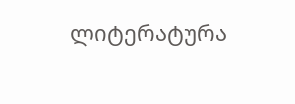ლიტერატურა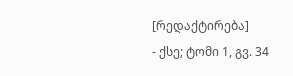[რედაქტირება]
- ქსე; ტომი 1, გვ. 34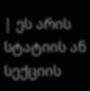| ეს არის სტატიის ან სექციის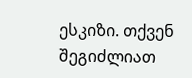ესკიზი. თქვენ შეგიძლიათ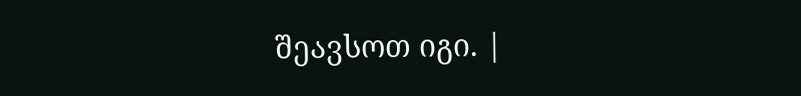შეავსოთ იგი. |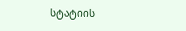სტატიის